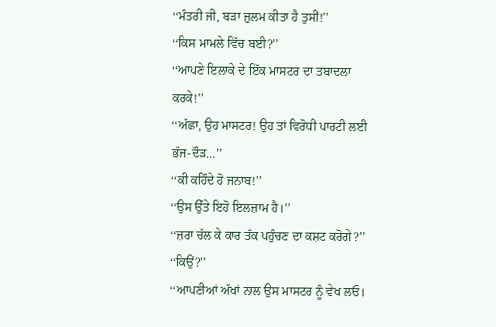‘‘ਮੰਤਰੀ ਜੀ, ਬੜਾ ਜ਼ੁਲਮ ਕੀਤਾ ਹੈ ਤੁਸੀਂ!’’
‘‘ਕਿਸ ਮਾਮਲੇ ਵਿੱਚ ਬਈ?’’
‘‘ਆਪਣੇ ਇਲਾਕੇ ਦੇ ਇੱਕ ਮਾਸਟਰ ਦਾ ਤਬਾਦਲਾ ਕਰਕੇ!’’
‘‘ਅੱਛਾ, ਉਹ ਮਾਸਟਰ! ਉਹ ਤਾਂ ਵਿਰੋਧੀ ਪਾਰਟੀ ਲਈ ਭੱਜ-ਦੌੜ…’’
‘‘ਕੀ ਕਹਿੰਦੇ ਹੋ ਜਨਾਬ!’’
‘‘ਉਸ ਉੱਤੇ ਇਹੋ ਇਲਜ਼ਾਮ ਹੈ।’’
‘‘ਜ਼ਰਾ ਚੱਲ ਕੇ ਕਾਰ ਤੱਕ ਪਹੁੰਚਣ ਦਾ ਕਸ਼ਟ ਕਰੋਗੇ?’’
‘‘ਕਿਉਂ?’’
‘‘ਆਪਣੀਆਂ ਅੱਖਾਂ ਨਾਲ ਉਸ ਮਾਸਟਰ ਨੂੰ ਵੇਖ ਲਓ।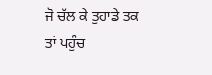ਜੋ ਚੱਲ ਕੇ ਤੁਹਾਡੇ ਤਕ ਤਾਂ ਪਹੁੰਚ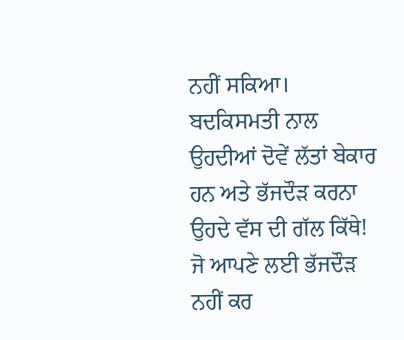ਨਹੀਂ ਸਕਿਆ। ਬਦਕਿਸਮਤੀ ਨਾਲ ਉਹਦੀਆਂ ਦੋਵੇਂ ਲੱਤਾਂ ਬੇਕਾਰ ਹਨ ਅਤੇ ਭੱਜਦੌੜ ਕਰਨਾ ਉਹਦੇ ਵੱਸ ਦੀ ਗੱਲ ਕਿੱਥੇ! ਜੋ ਆਪਣੇ ਲਈ ਭੱਜਦੌੜ ਨਹੀਂ ਕਰ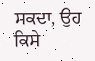ਸਕਦਾ, ਉਹ ਕਿਸੇ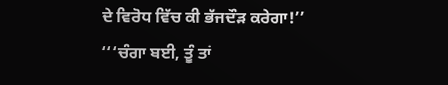ਦੇ ਵਿਰੋਧ ਵਿੱਚ ਕੀ ਭੱਜਦੌੜ ਕਰੇਗਾ!’’
‘‘‘ਚੰਗਾ ਬਈ, ਤੂੰ ਤਾਂ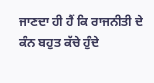ਜਾਣਦਾ ਹੀ ਹੈਂ ਕਿ ਰਾਜਨੀਤੀ ਦੇ ਕੰਨ ਬਹੁਤ ਕੱਚੇ ਹੁੰਦੇ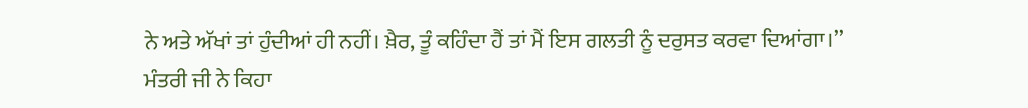ਨੇ ਅਤੇ ਅੱਖਾਂ ਤਾਂ ਹੁੰਦੀਆਂ ਹੀ ਨਹੀਂ। ਖ਼ੈਰ, ਤੂੰ ਕਹਿੰਦਾ ਹੈਂ ਤਾਂ ਮੈਂ ਇਸ ਗਲਤੀ ਨੂੰ ਦਰੁਸਤ ਕਰਵਾ ਦਿਆਂਗਾ।’’
ਮੰਤਰੀ ਜੀ ਨੇ ਕਿਹਾ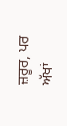ਜ਼ਰੂਰ, ਪਰ ਅੱਖਾਂ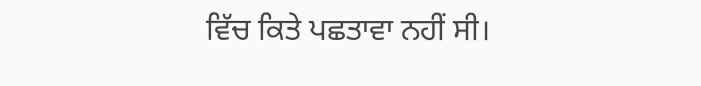ਵਿੱਚ ਕਿਤੇ ਪਛਤਾਵਾ ਨਹੀਂ ਸੀ।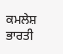ਕਮਲੇਸ਼ ਭਾਰਤੀ